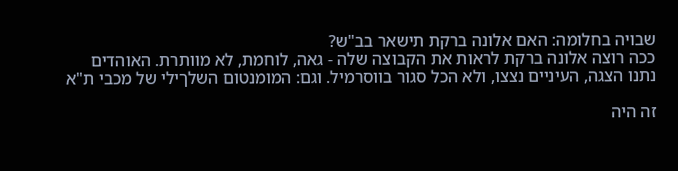שבויה בחלומה: האם אלונה ברקת תישאר בב"ש?
ככה רוצה אלונה ברקת לראות את הקבוצה שלה - גאה, לוחמת, לא מוותרת. האוהדים נתנו הצגה, העיניים נצצו, ולא הכל סגור בווסרמיל. וגם: המומנטום השלךילי של מכבי ת"א

זה היה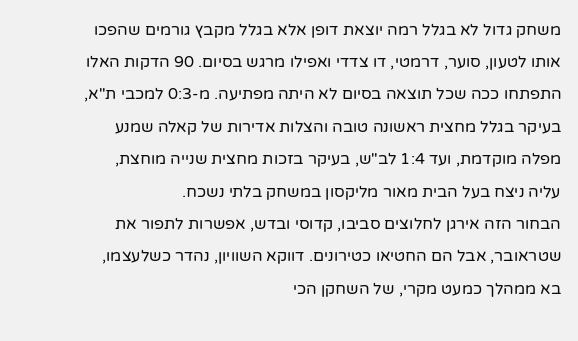משחק גדול לא בגלל רמה יוצאת דופן אלא בגלל מקבץ גורמים שהפכו אותו לטעון, סוער, דרמטי, דו צדדי ואפילו מרגש בסיום. 90 הדקות האלו התפתחו ככה שכל תוצאה בסיום לא היתה מפתיעה. מ-0:3 למכבי ת"א, בעיקר בגלל מחצית ראשונה טובה והצלות אדירות של קאלה שמנע מפלה מוקדמת, ועד 1:4 לב"ש, בעיקר בזכות מחצית שנייה מוחצת, עליה ניצח בעל הבית מאור מליקסון במשחק בלתי נשכח.
הבחור הזה אירגן לחלוצים סביבו, קדוסי ובדש, אפשרות לתפור את שטראובר, אבל הם החטיאו כטירונים. דווקא השוויון, נהדר כשלעצמו, בא ממהלך כמעט מקרי, של השחקן הכי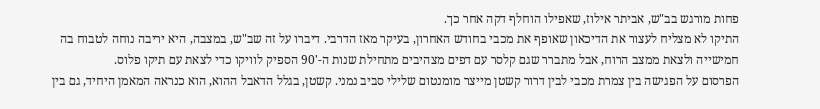פחות מורגש בב"ש, אביתר אילוז, שאפילו הוחלף דקה אחר כך.
התיקו לא מצליח לעצור את הדיכאון שאופף את מכבי בחודש האחרון, בעיקר מאז הדרבי. דיברו על זה שב"ש, במצבה, היא יריבה נוחה לטבוח בה חמישייה ולצאת ממצב הרוח, אבל מתברר שגם קלסר עם דפים מצהיבים מתחילת שנות ה-'90 הספיק לוויקו כדי לצאת עם תיקו פלוס.
הפרסום על הפגישה בין צמרת מכבי לבין דרור קשטן מייצר מומנטום שלילי סביב נמני. קשטן, בגלל הדאבל ההוא, הוא כנראה המאמן היחיד, גם בין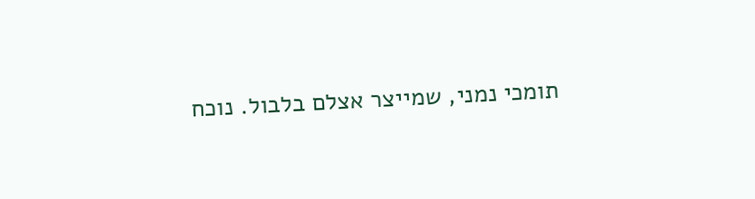תומכי נמני, שמייצר אצלם בלבול. נוכח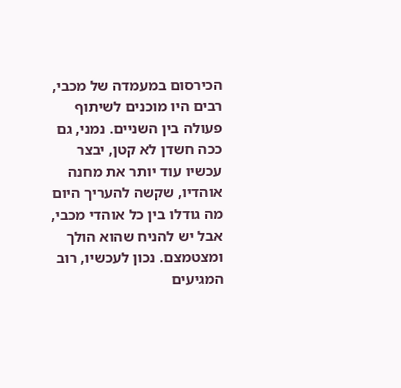הכירסום במעמדה של מכבי, רבים היו מוכנים לשיתוף פעולה בין השניים. נמני, גם ככה חשדן לא קטן, יבצר עכשיו עוד יותר את מחנה אוהדיו, שקשה להעריך היום מה גודלו בין כל אוהדי מכבי, אבל יש להניח שהוא הולך ומצטמצם. נכון לעכשיו, רוב המגיעים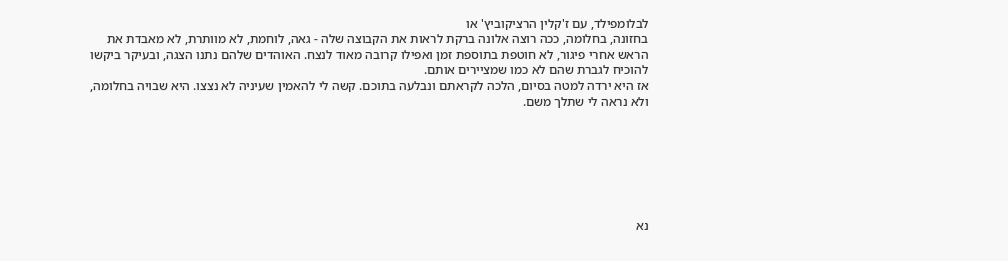לבלומפילד, עם ז'קלין הרציקוביץ' או
בחזונה, בחלומה, ככה רוצה אלונה ברקת לראות את הקבוצה שלה - גאה, לוחמת, לא מוותרת, לא מאבדת את הראש אחרי פיגור, לא חוטפת בתוספת זמן ואפילו קרובה מאוד לנצח. האוהדים שלהם נתנו הצגה, ובעיקר ביקשו להוכיח לגברת שהם לא כמו שמציירים אותם.
אז היא ירדה למטה בסיום, הלכה לקראתם ונבלעה בתוכם. קשה לי להאמין שעיניה לא נצצו. היא שבויה בחלומה, ולא נראה לי שתלך משם.







נא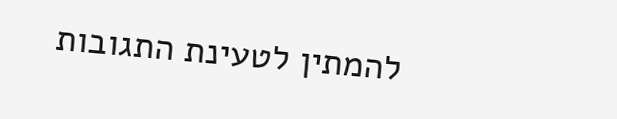להמתין לטעינת התגובות